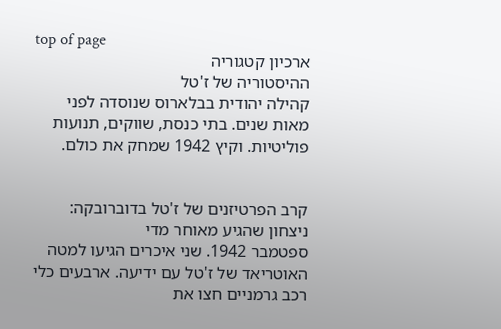top of page
ארכיון קטגוריה
ההיסטוריה של ז'טל
קהילה יהודית בבלארוס שנוסדה לפני מאות שנים. בתי כנסת, שווקים, תנועות פוליטיות. וקיץ 1942 שמחק את כולם.


קרב הפרטיזנים של ז'טל בדוברובקה: ניצחון שהגיע מאוחר מדי
ספטמבר 1942. שני איכרים הגיעו למטה האוטריאד של ז'טל עם ידיעה. ארבעים כלי רכב גרמניים חצו את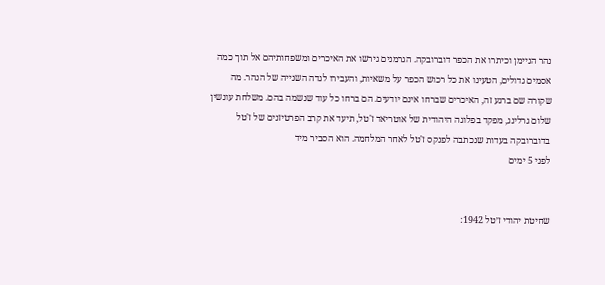נהר הניימן וכיתרו את הכפר דוברובקה. הגרמנים גירשו את האיכרים ומשפחותיהם אל תוך כמה אסמים גדולים, הטעינו את כל רכוש הכפר על משאיות, והעבירו לגדה השנייה של הנהר. מה שקורה שם ברגע זה, האיכרים שברחו אינם יודעים. הם ברחו כל עוד שנשמה בהם. משלחת עונשין שלום גרלינג, מפקד בפלוגה היהודית של אוטריאד ז'טל, תיעד את קרב הפרטיזנים של ז'טל בדוברובקה בעדות שנכתבה לפנקס ז'טל לאחר המלחמה. הוא הסביר מיד
לפני 5 ימים


שחיטת יהודי ז׳טל 1942: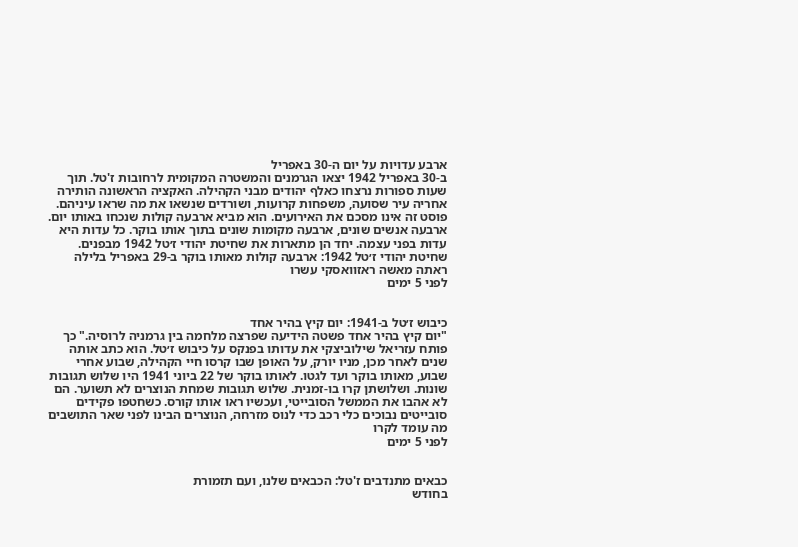ארבע עדויות על יום ה-30 באפריל
ב-30 באפריל 1942 יצאו הגרמנים והמשטרה המקומית לרחובות ז'טל. תוך שעות ספורות נרצחו כאלף יהודים מבני הקהילה. האקציה הראשונה הותירה אחריה עיר שסועה, משפחות קרועות, ושורדים שנשאו את מה שראו עיניהם. פוסט זה אינו מסכם את האירועים. הוא מביא ארבעה קולות שנכחו באותו יום. ארבעה אנשים שונים, ארבעה מקומות שונים בתוך אותו בוקר. כל עדות היא עדות בפני עצמה. יחד הן מתארות את שחיטת יהודי ז׳טל 1942 מבפנים. שחיטת יהודי ז׳טל 1942: ארבעה קולות מאותו בוקר ב-29 באפריל בלילה ראתה מאשה ראזוואסקי עשרו
לפני 5 ימים


כיבוש ז׳טל ב-1941: יום קיץ בהיר אחד
"יום קיץ בהיר אחד פשטה הידיעה שפרצה מלחמה בין גרמניה לרוסיה." כך פותח עזריאל שילוביצקי את עדותו בפנקס על כיבוש ז׳טל. הוא כתב אותה שנים לאחר מכן, מניו יורק, על האופן שבו קרסו חיי הקהילה, שבוע אחרי שבוע, מאותו בוקר ועד לגטו. לאותו בוקר של 22 ביוני 1941 היו שלוש תגובות שונות. ושלושתן קרו בו-זמנית. שלוש תגובות שמחת הנוצרים לא תשוער. הם לא אהבו את הממשל הסובייטי, ועכשיו ראו אותו קורס. כשחטפו פקידים סובייטים נבוכים כלי רכב כדי לנוס מזרחה, הנוצרים הבינו לפני שאר התושבים מה עומד לקרו
לפני 5 ימים


כבאים מתנדבים ז'טל: הכבאים שלנו, ועם תזמורת
בחודש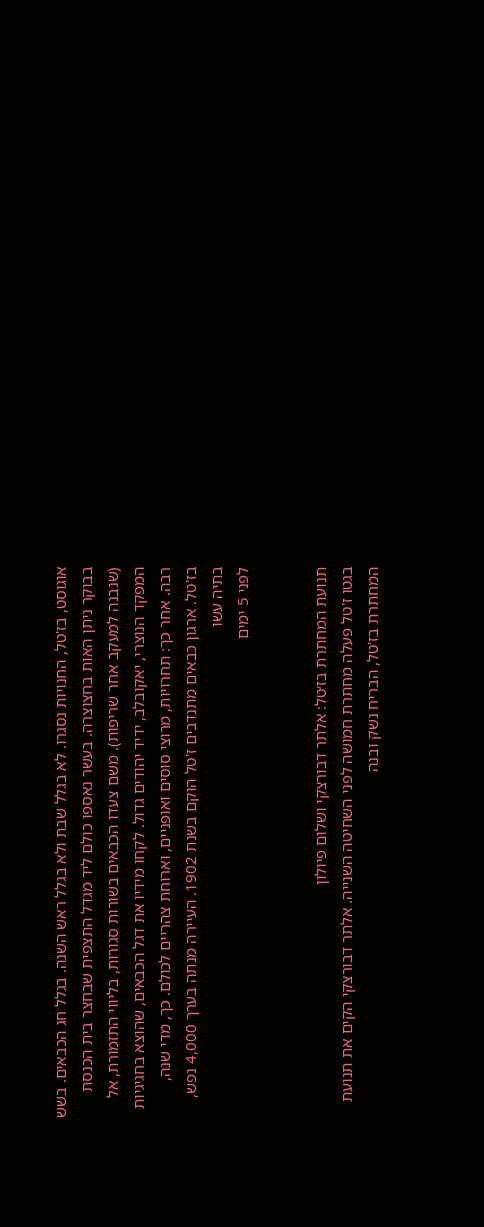אוגוסט, בז'טל, החנויות נסגרו. לא בגלל שבת ולא בגלל ראש השנה. בגלל חג הכבאים. בשש בבוקר ניתן האות בחצוצרה. בעשר נאספו כולם ליד מגדל התצפית שבחצר בית הכנסת (שנבנה למעקב אחר שריפות). משם צעדו הכבאים בשורות סגורות, בליווי התזמורת, אל המפקד הנוצרי, יאקובלב, ידיד יהודים גדול. לקחו מידיו את דגל הכבאים, שהוצא בחגיגיות רבה. אחר כך: תחרויות, מרוצי סוסים ואופניים, וארוחת צהריים לכולם. כך, מדי שנה, בז'טל. ארגון כבאים מתנדבים ז'טל הוקם בשנת 1902. העיירה מנתה בערך 4,000 נפש, בתיה עשו
לפני 5 ימים


תנועת המחתרת בז׳טל: אלתר דבורצקי ושלום פיולון
בגטו ז'טל פעלה מחתרת חמושה לפני השחיטה השנייה. אלתר דבורצקי הקים את תנועת המחתרת בז'טל, הבריח נשק ובנה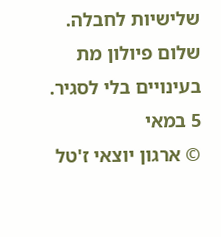שלישיות לחבלה. שלום פיולון מת בעינויים בלי לסגיר.
5 במאי
© ארגון יוצאי ז'טל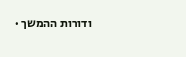ודורות ההמשך ·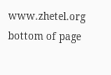www.zhetel.org
bottom of page